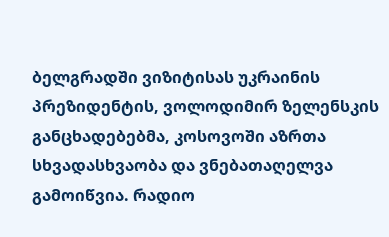ბელგრადში ვიზიტისას უკრაინის პრეზიდენტის, ვოლოდიმირ ზელენსკის განცხადებებმა, კოსოვოში აზრთა სხვადასხვაობა და ვნებათაღელვა გამოიწვია. რადიო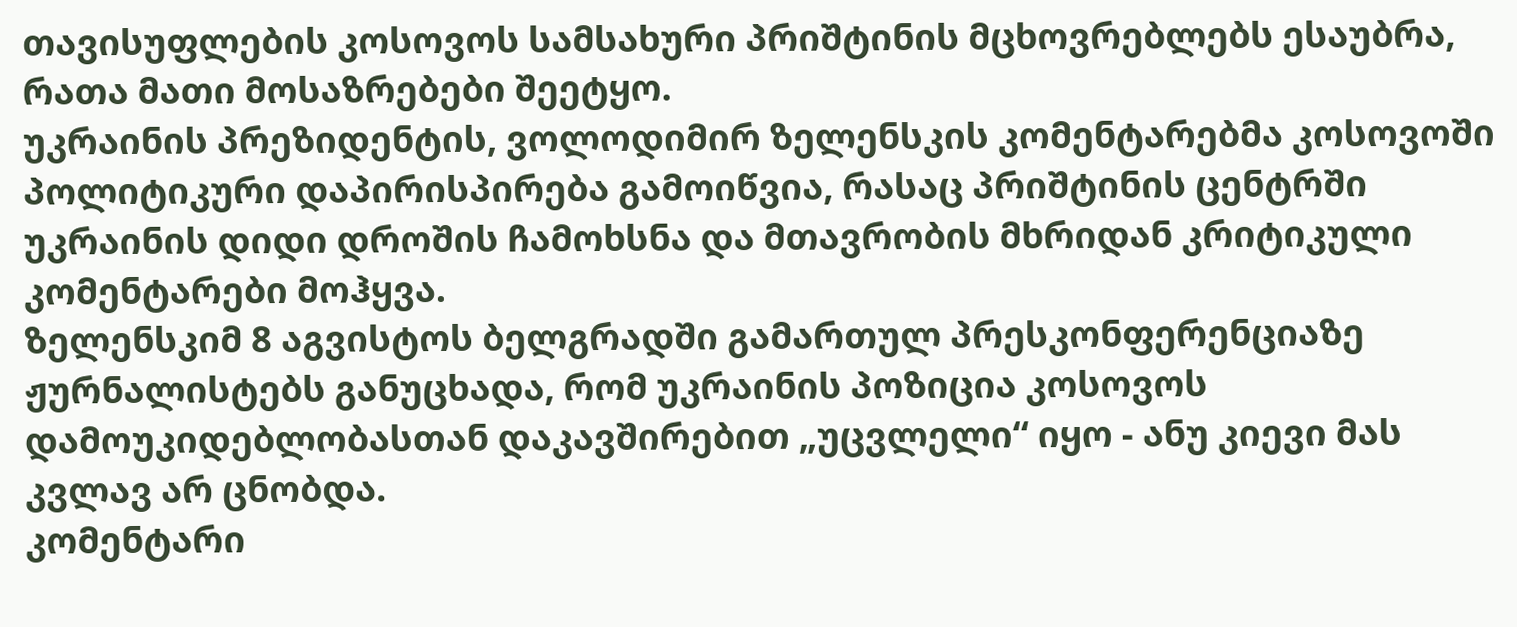თავისუფლების კოსოვოს სამსახური პრიშტინის მცხოვრებლებს ესაუბრა, რათა მათი მოსაზრებები შეეტყო.
უკრაინის პრეზიდენტის, ვოლოდიმირ ზელენსკის კომენტარებმა კოსოვოში პოლიტიკური დაპირისპირება გამოიწვია, რასაც პრიშტინის ცენტრში უკრაინის დიდი დროშის ჩამოხსნა და მთავრობის მხრიდან კრიტიკული კომენტარები მოჰყვა.
ზელენსკიმ 8 აგვისტოს ბელგრადში გამართულ პრესკონფერენციაზე ჟურნალისტებს განუცხადა, რომ უკრაინის პოზიცია კოსოვოს დამოუკიდებლობასთან დაკავშირებით „უცვლელი“ იყო - ანუ კიევი მას კვლავ არ ცნობდა.
კომენტარი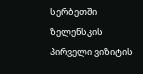სერბეთში ზელენსკის პირველი ვიზიტის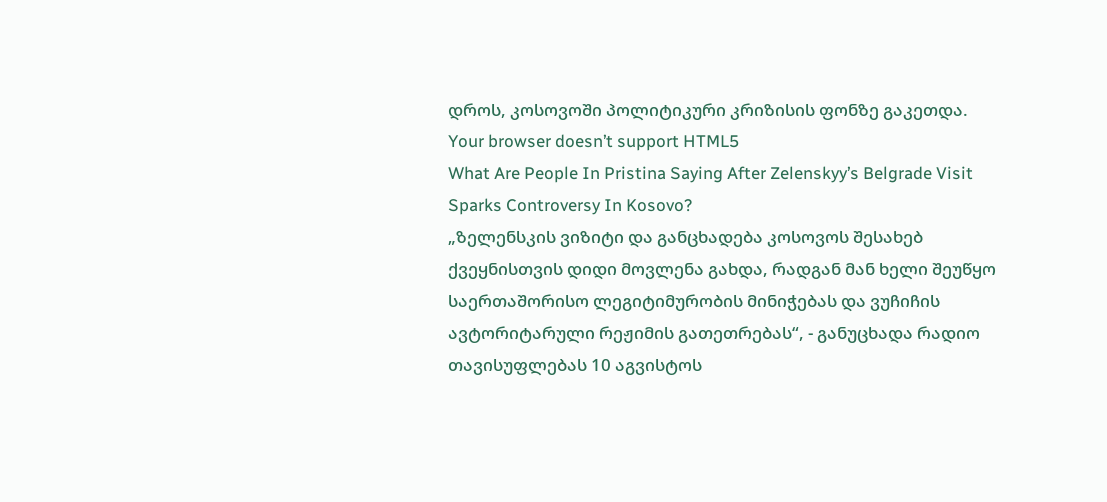დროს, კოსოვოში პოლიტიკური კრიზისის ფონზე გაკეთდა.
Your browser doesn’t support HTML5
What Are People In Pristina Saying After Zelenskyy’s Belgrade Visit Sparks Controversy In Kosovo?
„ზელენსკის ვიზიტი და განცხადება კოსოვოს შესახებ ქვეყნისთვის დიდი მოვლენა გახდა, რადგან მან ხელი შეუწყო საერთაშორისო ლეგიტიმურობის მინიჭებას და ვუჩიჩის ავტორიტარული რეჟიმის გათეთრებას“, - განუცხადა რადიო თავისუფლებას 10 აგვისტოს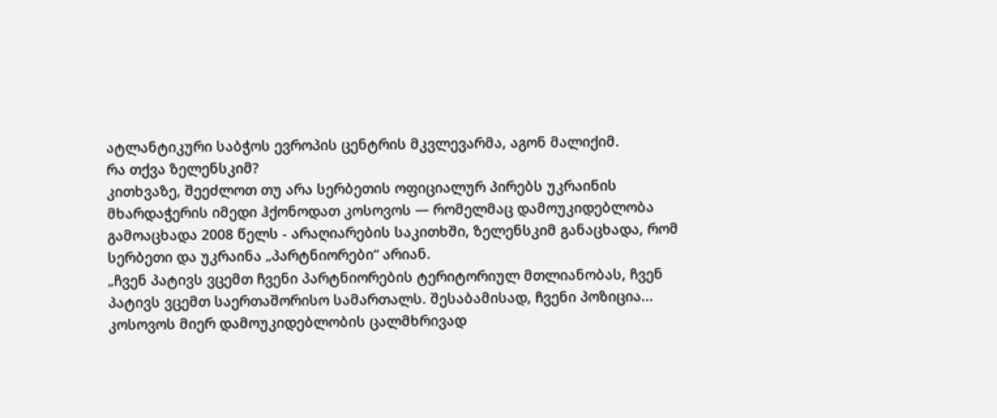ატლანტიკური საბჭოს ევროპის ცენტრის მკვლევარმა, აგონ მალიქიმ.
რა თქვა ზელენსკიმ?
კითხვაზე, შეეძლოთ თუ არა სერბეთის ოფიციალურ პირებს უკრაინის მხარდაჭერის იმედი ჰქონოდათ კოსოვოს — რომელმაც დამოუკიდებლობა გამოაცხადა 2008 წელს - არაღიარების საკითხში, ზელენსკიმ განაცხადა, რომ სერბეთი და უკრაინა „პარტნიორები“ არიან.
„ჩვენ პატივს ვცემთ ჩვენი პარტნიორების ტერიტორიულ მთლიანობას, ჩვენ პატივს ვცემთ საერთაშორისო სამართალს. შესაბამისად, ჩვენი პოზიცია... კოსოვოს მიერ დამოუკიდებლობის ცალმხრივად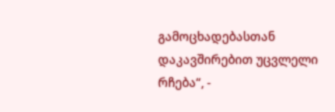გამოცხადებასთან დაკავშირებით უცვლელი რჩება“, -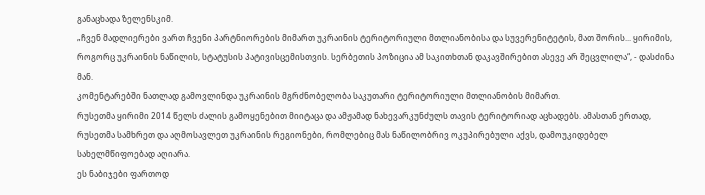განაცხადა ზელენსკიმ.
„ჩვენ მადლიერები ვართ ჩვენი პარტნიორების მიმართ უკრაინის ტერიტორიული მთლიანობისა და სუვერენიტეტის, მათ შორის... ყირიმის, როგორც უკრაინის ნაწილის, სტატუსის პატივისცემისთვის. სერბეთის პოზიცია ამ საკითხთან დაკავშირებით ასევე არ შეცვლილა“, - დასძინა მან.
კომენტარებში ნათლად გამოვლინდა უკრაინის მგრძნობელობა საკუთარი ტერიტორიული მთლიანობის მიმართ.
რუსეთმა ყირიმი 2014 წელს ძალის გამოყენებით მიიტაცა და ამჟამად ნახევარკუნძულს თავის ტერიტორიად აცხადებს. ამასთან ერთად, რუსეთმა სამხრეთ და აღმოსავლეთ უკრაინის რეგიონები, რომლებიც მას ნაწილობრივ ოკუპირებული აქვს, დამოუკიდებელ სახელმწიფოებად აღიარა.
ეს ნაბიჯები ფართოდ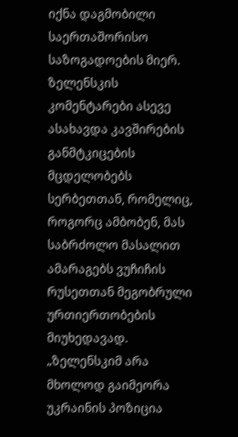იქნა დაგმობილი საერთაშორისო საზოგადოების მიერ.
ზელენსკის კომენტარები ასევე ასახავდა კავშირების განმტკიცების მცდელობებს სერბეთთან, რომელიც, როგორც ამბობენ, მას საბრძოლო მასალით ამარაგებს ვუჩიჩის რუსეთთან მეგობრული ურთიერთობების მიუხედავად.
„ზელენსკიმ არა მხოლოდ გაიმეორა უკრაინის პოზიცია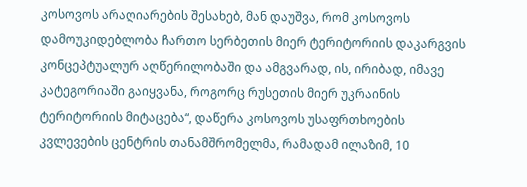კოსოვოს არაღიარების შესახებ, მან დაუშვა, რომ კოსოვოს დამოუკიდებლობა ჩართო სერბეთის მიერ ტერიტორიის დაკარგვის კონცეპტუალურ აღწერილობაში და ამგვარად, ის, ირიბად, იმავე კატეგორიაში გაიყვანა, როგორც რუსეთის მიერ უკრაინის ტერიტორიის მიტაცება“, დაწერა კოსოვოს უსაფრთხოების კვლევების ცენტრის თანამშრომელმა, რამადამ ილაზიმ, 10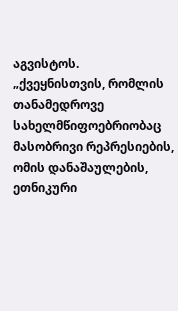აგვისტოს.
„ქვეყნისთვის, რომლის თანამედროვე სახელმწიფოებრიობაც მასობრივი რეპრესიების, ომის დანაშაულების, ეთნიკური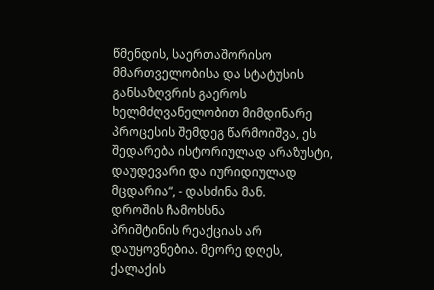წმენდის, საერთაშორისო მმართველობისა და სტატუსის განსაზღვრის გაეროს ხელმძღვანელობით მიმდინარე პროცესის შემდეგ წარმოიშვა, ეს შედარება ისტორიულად არაზუსტი, დაუდევარი და იურიდიულად მცდარია“, - დასძინა მან.
დროშის ჩამოხსნა
პრიშტინის რეაქციას არ დაუყოვნებია. მეორე დღეს, ქალაქის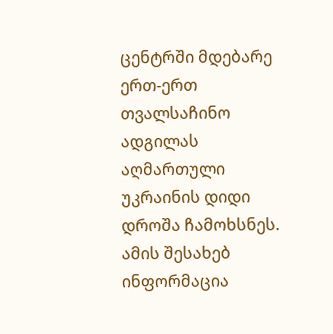ცენტრში მდებარე ერთ-ერთ თვალსაჩინო ადგილას აღმართული უკრაინის დიდი დროშა ჩამოხსნეს. ამის შესახებ ინფორმაცია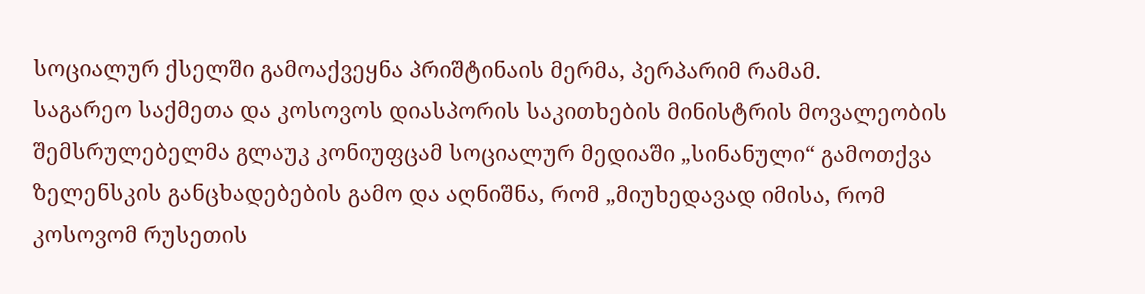სოციალურ ქსელში გამოაქვეყნა პრიშტინაის მერმა, პერპარიმ რამამ.
საგარეო საქმეთა და კოსოვოს დიასპორის საკითხების მინისტრის მოვალეობის შემსრულებელმა გლაუკ კონიუფცამ სოციალურ მედიაში „სინანული“ გამოთქვა ზელენსკის განცხადებების გამო და აღნიშნა, რომ „მიუხედავად იმისა, რომ კოსოვომ რუსეთის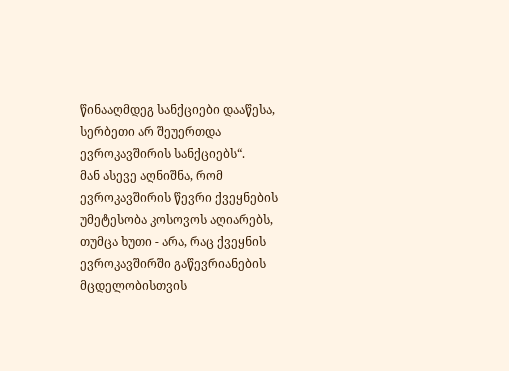წინააღმდეგ სანქციები დააწესა, სერბეთი არ შეუერთდა ევროკავშირის სანქციებს“.
მან ასევე აღნიშნა, რომ ევროკავშირის წევრი ქვეყნების უმეტესობა კოსოვოს აღიარებს, თუმცა ხუთი - არა, რაც ქვეყნის ევროკავშირში გაწევრიანების მცდელობისთვის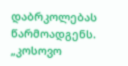დაბრკოლებას წარმოადგენს.
„კოსოვო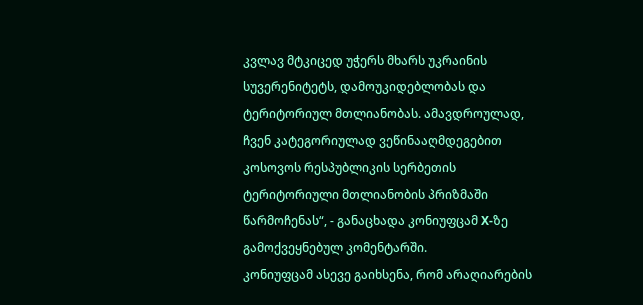კვლავ მტკიცედ უჭერს მხარს უკრაინის სუვერენიტეტს, დამოუკიდებლობას და ტერიტორიულ მთლიანობას. ამავდროულად, ჩვენ კატეგორიულად ვეწინააღმდეგებით კოსოვოს რესპუბლიკის სერბეთის ტერიტორიული მთლიანობის პრიზმაში წარმოჩენას“, - განაცხადა კონიუფცამ X-ზე გამოქვეყნებულ კომენტარში.
კონიუფცამ ასევე გაიხსენა, რომ არაღიარების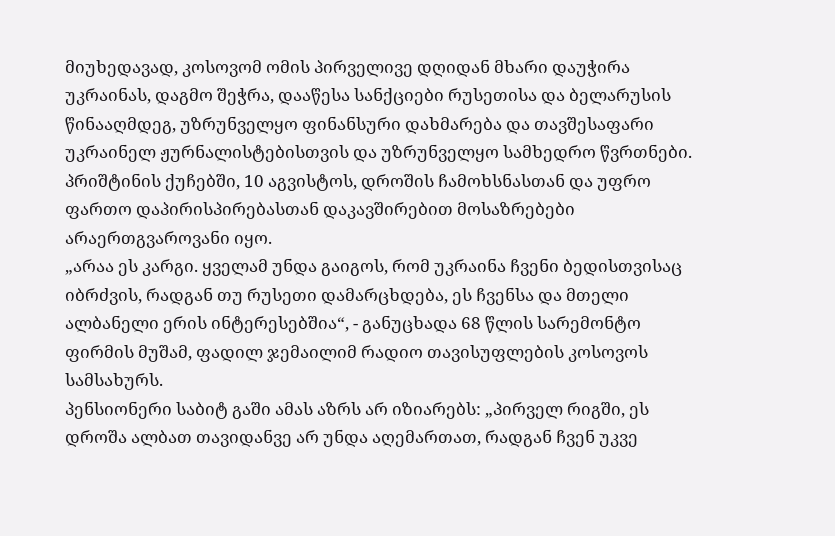მიუხედავად, კოსოვომ ომის პირველივე დღიდან მხარი დაუჭირა უკრაინას, დაგმო შეჭრა, დააწესა სანქციები რუსეთისა და ბელარუსის წინააღმდეგ, უზრუნველყო ფინანსური დახმარება და თავშესაფარი უკრაინელ ჟურნალისტებისთვის და უზრუნველყო სამხედრო წვრთნები.
პრიშტინის ქუჩებში, 10 აგვისტოს, დროშის ჩამოხსნასთან და უფრო ფართო დაპირისპირებასთან დაკავშირებით მოსაზრებები არაერთგვაროვანი იყო.
„არაა ეს კარგი. ყველამ უნდა გაიგოს, რომ უკრაინა ჩვენი ბედისთვისაც იბრძვის, რადგან თუ რუსეთი დამარცხდება, ეს ჩვენსა და მთელი ალბანელი ერის ინტერესებშია“, - განუცხადა 68 წლის სარემონტო ფირმის მუშამ, ფადილ ჯემაილიმ რადიო თავისუფლების კოსოვოს სამსახურს.
პენსიონერი საბიტ გაში ამას აზრს არ იზიარებს: „პირველ რიგში, ეს დროშა ალბათ თავიდანვე არ უნდა აღემართათ, რადგან ჩვენ უკვე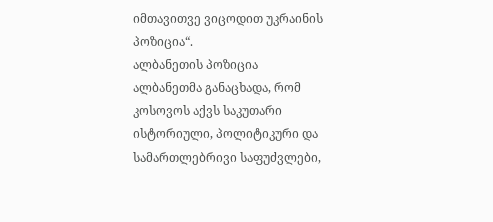იმთავითვე ვიცოდით უკრაინის პოზიცია“.
ალბანეთის პოზიცია
ალბანეთმა განაცხადა, რომ კოსოვოს აქვს საკუთარი ისტორიული, პოლიტიკური და სამართლებრივი საფუძვლები,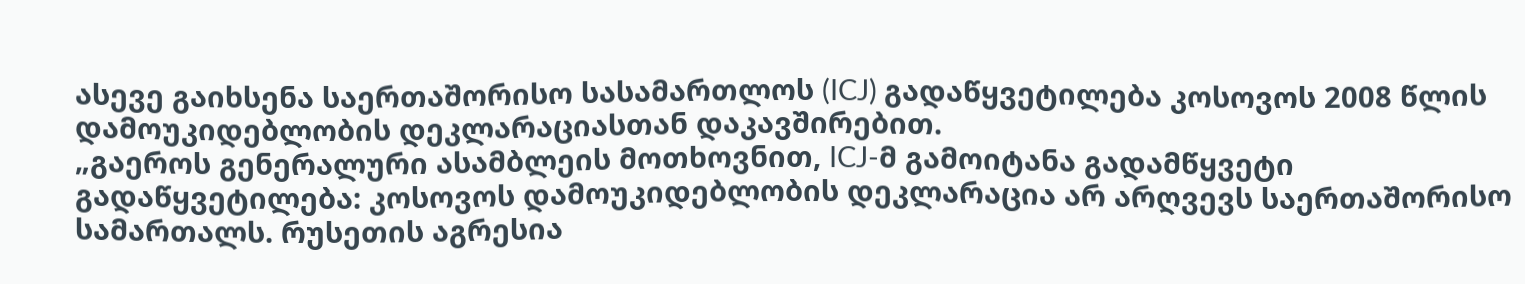ასევე გაიხსენა საერთაშორისო სასამართლოს (ICJ) გადაწყვეტილება კოსოვოს 2008 წლის დამოუკიდებლობის დეკლარაციასთან დაკავშირებით.
„გაეროს გენერალური ასამბლეის მოთხოვნით, ICJ-მ გამოიტანა გადამწყვეტი გადაწყვეტილება: კოსოვოს დამოუკიდებლობის დეკლარაცია არ არღვევს საერთაშორისო სამართალს. რუსეთის აგრესია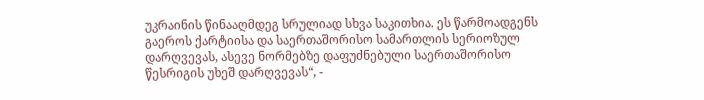უკრაინის წინააღმდეგ სრულიად სხვა საკითხია. ეს წარმოადგენს გაეროს ქარტიისა და საერთაშორისო სამართლის სერიოზულ დარღვევას, ასევე ნორმებზე დაფუძნებული საერთაშორისო წესრიგის უხეშ დარღვევას“, -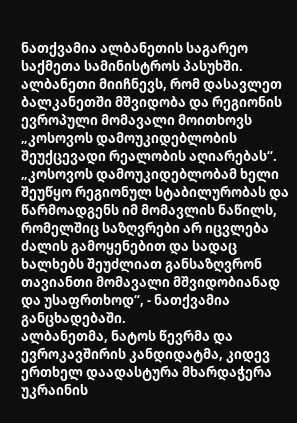ნათქვამია ალბანეთის საგარეო საქმეთა სამინისტროს პასუხში.
ალბანეთი მიიჩნევს, რომ დასავლეთ ბალკანეთში მშვიდობა და რეგიონის ევროპული მომავალი მოითხოვს „კოსოვოს დამოუკიდებლობის შეუქცევადი რეალობის აღიარებას“.
„კოსოვოს დამოუკიდებლობამ ხელი შეუწყო რეგიონულ სტაბილურობას და წარმოადგენს იმ მომავლის ნაწილს, რომელშიც საზღვრები არ იცვლება ძალის გამოყენებით და სადაც ხალხებს შეუძლიათ განსაზღვრონ თავიანთი მომავალი მშვიდობიანად და უსაფრთხოდ“, - ნათქვამია განცხადებაში.
ალბანეთმა, ნატოს წევრმა და ევროკავშირის კანდიდატმა, კიდევ ერთხელ დაადასტურა მხარდაჭერა უკრაინის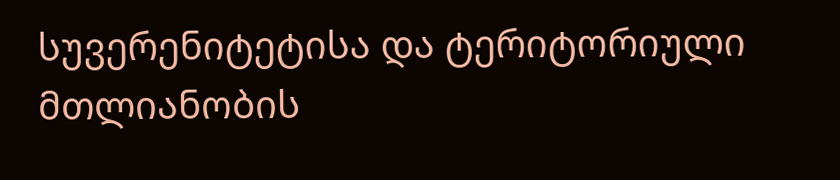სუვერენიტეტისა და ტერიტორიული მთლიანობის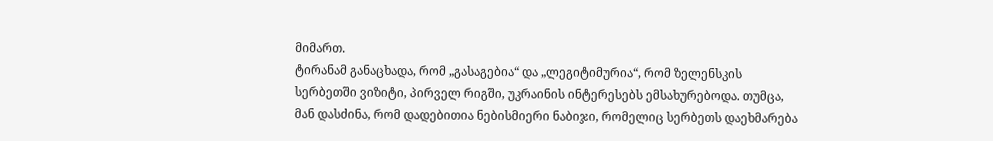მიმართ.
ტირანამ განაცხადა, რომ „გასაგებია“ და „ლეგიტიმურია“, რომ ზელენსკის სერბეთში ვიზიტი, პირველ რიგში, უკრაინის ინტერესებს ემსახურებოდა. თუმცა, მან დასძინა, რომ დადებითია ნებისმიერი ნაბიჯი, რომელიც სერბეთს დაეხმარება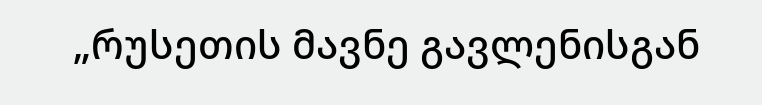„რუსეთის მავნე გავლენისგან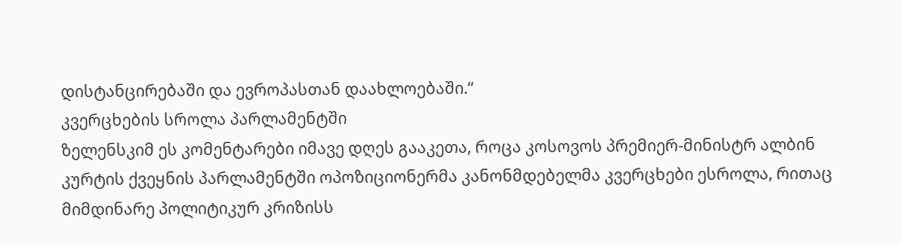დისტანცირებაში და ევროპასთან დაახლოებაში.“
კვერცხების სროლა პარლამენტში
ზელენსკიმ ეს კომენტარები იმავე დღეს გააკეთა, როცა კოსოვოს პრემიერ-მინისტრ ალბინ კურტის ქვეყნის პარლამენტში ოპოზიციონერმა კანონმდებელმა კვერცხები ესროლა, რითაც მიმდინარე პოლიტიკურ კრიზისს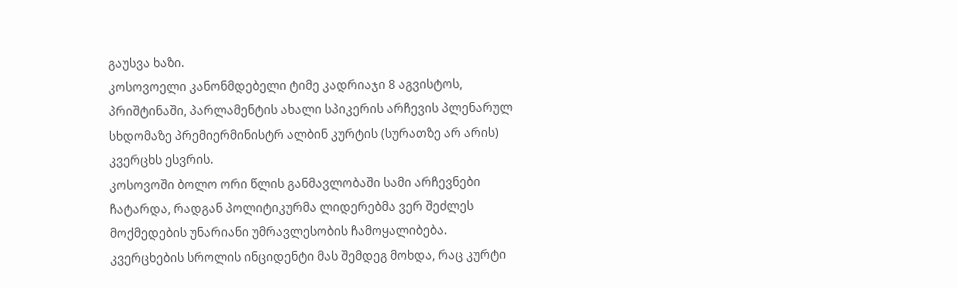გაუსვა ხაზი.
კოსოვოელი კანონმდებელი ტიმე კადრიაჯი 8 აგვისტოს, პრიშტინაში, პარლამენტის ახალი სპიკერის არჩევის პლენარულ სხდომაზე პრემიერმინისტრ ალბინ კურტის (სურათზე არ არის) კვერცხს ესვრის.
კოსოვოში ბოლო ორი წლის განმავლობაში სამი არჩევნები ჩატარდა, რადგან პოლიტიკურმა ლიდერებმა ვერ შეძლეს მოქმედების უნარიანი უმრავლესობის ჩამოყალიბება.
კვერცხების სროლის ინციდენტი მას შემდეგ მოხდა, რაც კურტი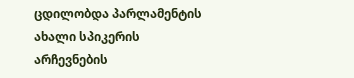ცდილობდა პარლამენტის ახალი სპიკერის არჩევნების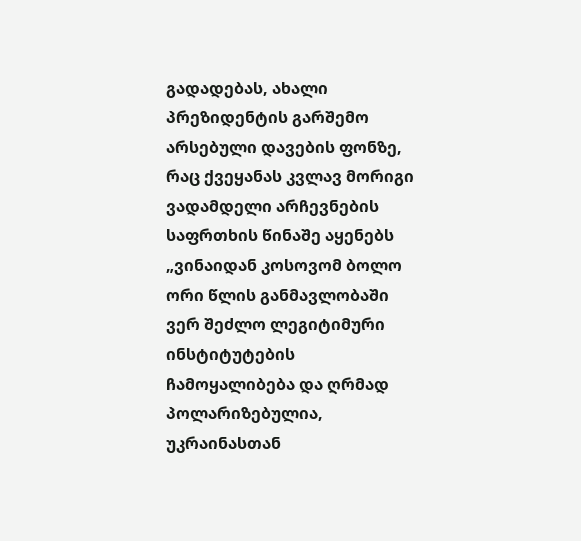გადადებას, ახალი პრეზიდენტის გარშემო არსებული დავების ფონზე, რაც ქვეყანას კვლავ მორიგი ვადამდელი არჩევნების საფრთხის წინაშე აყენებს
„ვინაიდან კოსოვომ ბოლო ორი წლის განმავლობაში ვერ შეძლო ლეგიტიმური ინსტიტუტების ჩამოყალიბება და ღრმად პოლარიზებულია, უკრაინასთან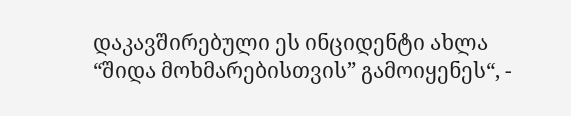დაკავშირებული ეს ინციდენტი ახლა “შიდა მოხმარებისთვის” გამოიყენეს“, -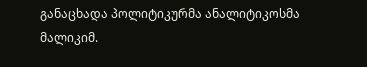განაცხადა პოლიტიკურმა ანალიტიკოსმა მალიკიმ.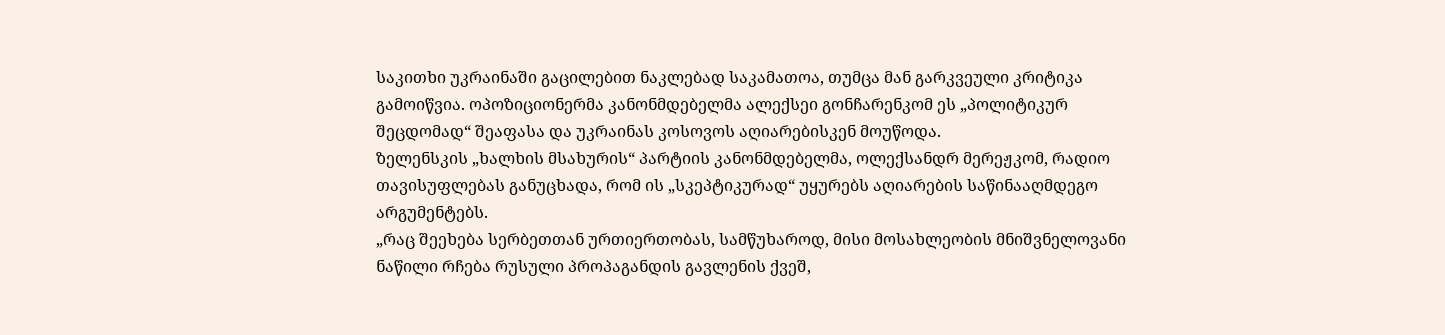საკითხი უკრაინაში გაცილებით ნაკლებად საკამათოა, თუმცა მან გარკვეული კრიტიკა გამოიწვია. ოპოზიციონერმა კანონმდებელმა ალექსეი გონჩარენკომ ეს „პოლიტიკურ შეცდომად“ შეაფასა და უკრაინას კოსოვოს აღიარებისკენ მოუწოდა.
ზელენსკის „ხალხის მსახურის“ პარტიის კანონმდებელმა, ოლექსანდრ მერეჟკომ, რადიო თავისუფლებას განუცხადა, რომ ის „სკეპტიკურად“ უყურებს აღიარების საწინააღმდეგო არგუმენტებს.
„რაც შეეხება სერბეთთან ურთიერთობას, სამწუხაროდ, მისი მოსახლეობის მნიშვნელოვანი ნაწილი რჩება რუსული პროპაგანდის გავლენის ქვეშ,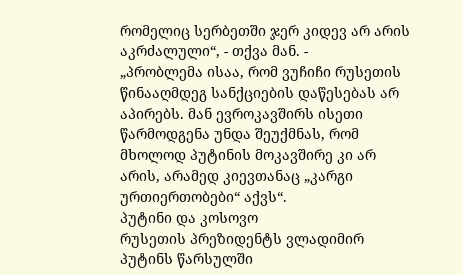რომელიც სერბეთში ჯერ კიდევ არ არის აკრძალული“, - თქვა მან. -
„პრობლემა ისაა, რომ ვუჩიჩი რუსეთის წინააღმდეგ სანქციების დაწესებას არ აპირებს. მან ევროკავშირს ისეთი წარმოდგენა უნდა შეუქმნას, რომ მხოლოდ პუტინის მოკავშირე კი არ არის, არამედ კიევთანაც „კარგი ურთიერთობები“ აქვს“.
პუტინი და კოსოვო
რუსეთის პრეზიდენტს ვლადიმირ პუტინს წარსულში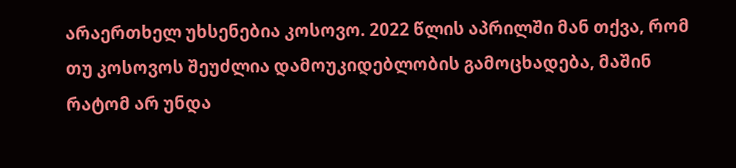არაერთხელ უხსენებია კოსოვო. 2022 წლის აპრილში მან თქვა, რომ თუ კოსოვოს შეუძლია დამოუკიდებლობის გამოცხადება, მაშინ რატომ არ უნდა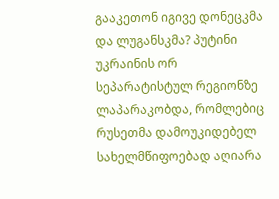გააკეთონ იგივე დონეცკმა და ლუგანსკმა? პუტინი უკრაინის ორ სეპარატისტულ რეგიონზე ლაპარაკობდა, რომლებიც რუსეთმა დამოუკიდებელ სახელმწიფოებად აღიარა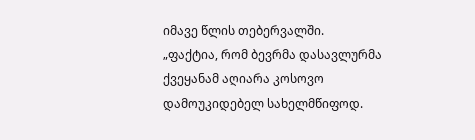იმავე წლის თებერვალში.
„ფაქტია, რომ ბევრმა დასავლურმა ქვეყანამ აღიარა კოსოვო დამოუკიდებელ სახელმწიფოდ.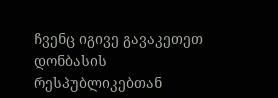ჩვენც იგივე გავაკეთეთ დონბასის რესპუბლიკებთან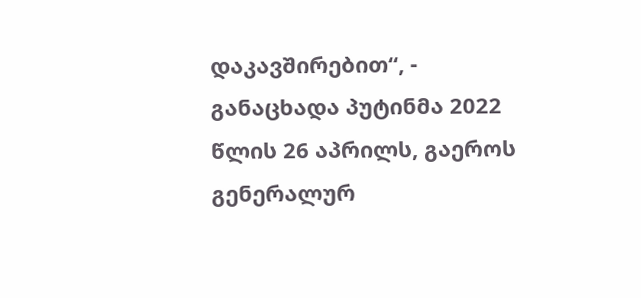დაკავშირებით“, - განაცხადა პუტინმა 2022 წლის 26 აპრილს, გაეროს გენერალურ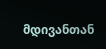მდივანთან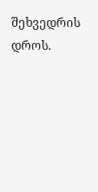შეხვედრის დროს.